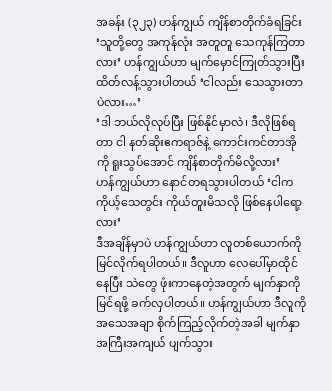အခန်း (၃၂၃) ဟန်ကျွယ် ကျိန်စာတိုက်ခံရခြင်း
‘သူတို့တွေ အကုန်လုံး အတူတူ သေကုန်ကြတာလား’ ဟန်ကျွယ်ဟာ မျက်မှောင်ကြုတ်သွားပြီး ထိတ်လန့်သွားပါတယ် ‘ငါလည်း သေသွားတာပဲလား…’
‘ဒါ ဘယ်လိုလုပ်ပြီး ဖြစ်နိုင်မှာလဲ၊ ဒီလိုဖြစ်ရတာ ငါ နတ်ဆိုးဧကရာဇ်နဲ့ ကောင်းကင်တာအိုကို ရူးသွပ်အောင် ကျိန်စာတိုက်မိလို့လား’
ဟန်ကျွယ်ဟာ နောင်တရသွားပါတယ် ‘ငါက ကိုယ့်သေတွင်း ကိုယ်တူးမိသလို ဖြစ်နေပါရော့လား’
ဒီအချိန်မှာပဲ ဟန်ကျွယ်ဟာ လူတစ်ယောက်ကို မြင်လိုက်ရပါတယ်။ ဒီလူဟာ လေပေါ်မှာထိုင်နေပြီး သဲတွေ ဖုံးကာနေတဲ့အတွက် မျက်နှာကို မြင်ရဖို့ ခက်လှပါတယ်။ ဟန်ကျွယ်ဟာ ဒီလူကို အသေအချာ စိုက်ကြည့်လိုက်တဲ့အခါ မျက်နှာ အကြီးအကျယ် ပျက်သွား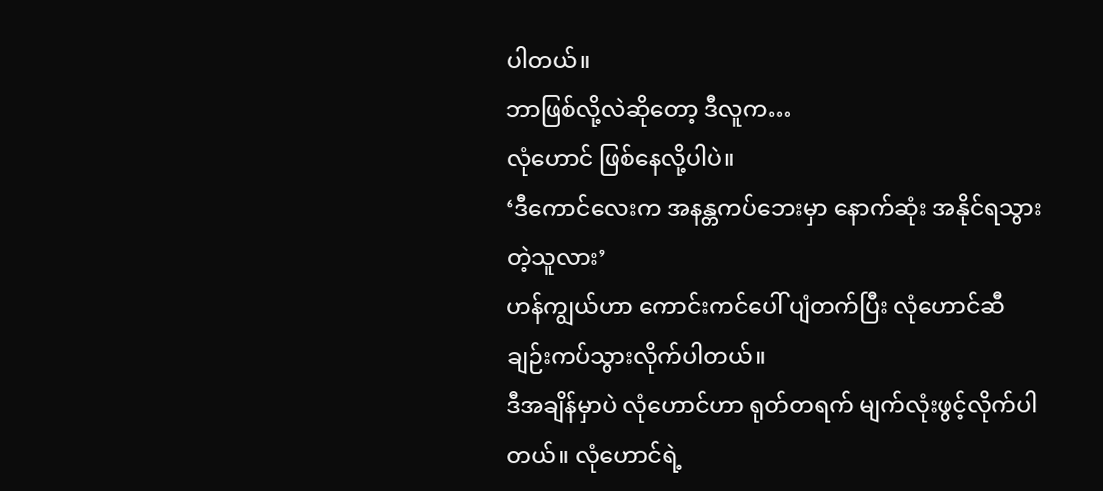ပါတယ်။
ဘာဖြစ်လို့လဲဆိုတော့ ဒီလူက…
လုံဟောင် ဖြစ်နေလို့ပါပဲ။
‘ဒီကောင်လေးက အနန္တကပ်ဘေးမှာ နောက်ဆုံး အနိုင်ရသွားတဲ့သူလား’
ဟန်ကျွယ်ဟာ ကောင်းကင်ပေါ် ပျံတက်ပြီး လုံဟောင်ဆီ ချဉ်းကပ်သွားလိုက်ပါတယ်။
ဒီအချိန်မှာပဲ လုံဟောင်ဟာ ရုတ်တရက် မျက်လုံးဖွင့်လိုက်ပါတယ်။ လုံဟောင်ရဲ့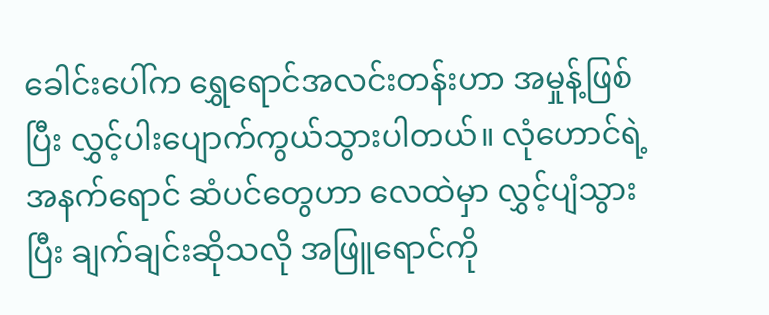ခေါင်းပေါ်က ရွှေရောင်အလင်းတန်းဟာ အမှုန့်ဖြစ်ပြီး လွှင့်ပါးပျောက်ကွယ်သွားပါတယ်။ လုံဟောင်ရဲ့ အနက်ရောင် ဆံပင်တွေဟာ လေထဲမှာ လွှင့်ပျံသွားပြီး ချက်ချင်းဆိုသလို အဖြူရောင်ကို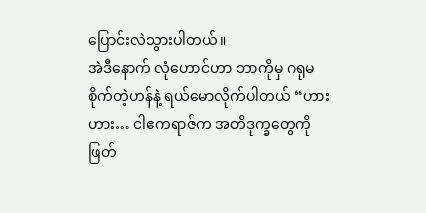ပြောင်းလဲသွားပါတယ်။
အဲဒီနောက် လုံဟောင်ဟာ ဘာကိုမှ ဂရုမစိုက်တဲ့ဟန်နဲ့ ရယ်မောလိုက်ပါတယ် “ဟားဟား… ငါဧကရာဇ်က အတိဒုက္ခတွေကို ဖြတ်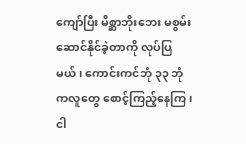ကျော်ပြီး မိစ္ဆာဘိုးဘေး မစွမ်းဆောင်နိုင်ခဲ့တာကို လုပ်ပြမယ်၊ ကောင်းကင်ဘုံ ၃၃ ဘုံကလူတွေ စောင့်ကြည့်နေကြ၊ ငါ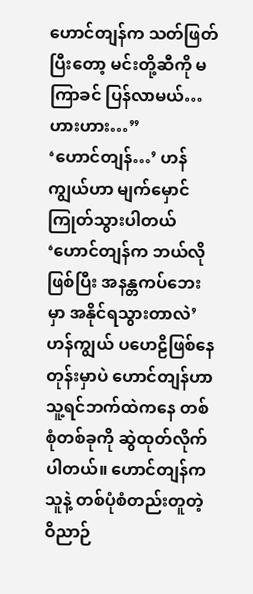ဟောင်တျန်က သတ်ဖြတ်ပြီးတော့ မင်းတို့ဆီကို မကြာခင် ပြန်လာမယ်… ဟားဟား…”
‘ဟောင်တျန်…’ ဟန်ကျွယ်ဟာ မျက်မှောင်ကြုတ်သွားပါတယ် ‘ဟောင်တျန်က ဘယ်လိုဖြစ်ပြီး အနန္တကပ်ဘေးမှာ အနိုင်ရသွားတာလဲ’
ဟန်ကျွယ် ပဟေဠိဖြစ်နေတုန်းမှာပဲ ဟောင်တျန်ဟာ သူ့ရင်ဘက်ထဲကနေ တစ်စုံတစ်ခုကို ဆွဲထုတ်လိုက်ပါတယ်။ ဟောင်တျန်က သူနဲ့ တစ်ပုံစံတည်းတူတဲ့ ဝိညာဉ်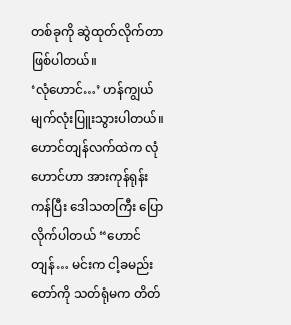တစ်ခုကို ဆွဲထုတ်လိုက်တာ ဖြစ်ပါတယ်။
‘လုံဟောင်…’ ဟန်ကျွယ် မျက်လုံးပြူးသွားပါတယ်။
ဟောင်တျန်လက်ထဲက လုံဟောင်ဟာ အားကုန်ရုန်းကန်ပြီး ဒေါသတကြီး ပြောလိုက်ပါတယ် “ဟောင်တျန်… မင်းက ငါ့ခမည်းတော်ကို သတ်ရုံမက တိတ်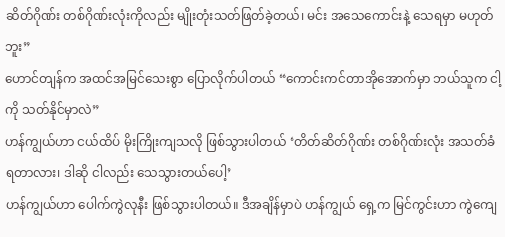ဆိတ်ဂိုဏ်း တစ်ဂိုဏ်းလုံးကိုလည်း မျိုးတုံးသတ်ဖြတ်ခဲ့တယ်၊ မင်း အသေကောင်းနဲ့ သေရမှာ မဟုတ်ဘူး”
ဟောင်တျန်က အထင်အမြင်သေးစွာ ပြောလိုက်ပါတယ် “ကောင်းကင်တာအိုအောက်မှာ ဘယ်သူက ငါ့ကို သတ်နိုင်မှာလဲ”
ဟန်ကျွယ်ဟာ ငယ်ထိပ် မိုးကြိုးကျသလို ဖြစ်သွားပါတယ် ‘တိတ်ဆိတ်ဂိုဏ်း တစ်ဂိုဏ်းလုံး အသတ်ခံရတာလား၊ ဒါဆို ငါလည်း သေသွားတယ်ပေါ့’
ဟန်ကျွယ်ဟာ ပေါက်ကွဲလုနီး ဖြစ်သွားပါတယ်။ ဒီအချိန်မှာပဲ ဟန်ကျွယ် ရှေ့က မြင်ကွင်းဟာ ကွဲကျေ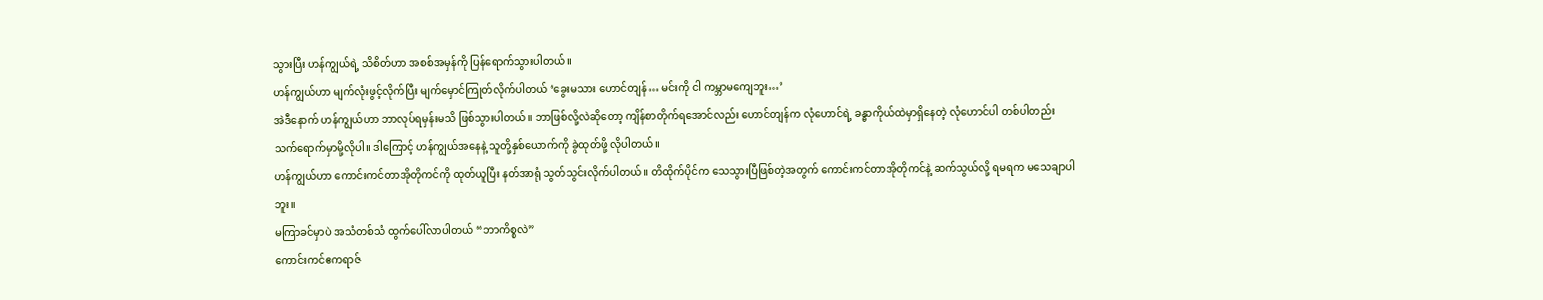သွားပြီး ဟန်ကျွယ်ရဲ့ သိစိတ်ဟာ အစစ်အမှန်ကို ပြန်ရောက်သွားပါတယ်။
ဟန်ကျွယ်ဟာ မျက်လုံးဖွင့်လိုက်ပြီး မျက်မှောင်ကြုတ်လိုက်ပါတယ် ‘ခွေးမသား ဟောင်တျန်… မင်းကို ငါ ကမ္ဘာမကျေဘူး…’
အဲဒီနောက် ဟန်ကျွယ်ဟာ ဘာလုပ်ရမှန်းမသိ ဖြစ်သွားပါတယ်။ ဘာဖြစ်လို့လဲဆိုတော့ ကျိန်စာတိုက်ရအောင်လည်း ဟောင်တျန်က လုံဟောင်ရဲ့ ခန္ဓာကိုယ်ထဲမှာရှိနေတဲ့ လုံဟောင်ပါ တစ်ပါတည်း သက်ရောက်မှာမို့လိုပါ။ ဒါကြောင့် ဟန်ကျွယ်အနေနဲ့ သူတို့နှစ်ယောက်ကို ခွဲထုတ်ဖို့ လိုပါတယ်။
ဟန်ကျွယ်ဟာ ကောင်းကင်တာအိုတိုကင်ကို ထုတ်ယူပြီး နတ်အာရုံ သွတ်သွင်းလိုက်ပါတယ်။ တိထိုက်ပိုင်က သေသွားပြီဖြစ်တဲ့အတွက် ကောင်းကင်တာအိုတိုကင်နဲ့ ဆက်သွယ်လို့ ရမရက မသေချာပါဘူး။
မကြာခင်မှာပဲ အသံတစ်သံ ထွက်ပေါ်လာပါတယ် “ဘာကိစ္စလဲ”
ကောင်းကင်ဧကရာဇ်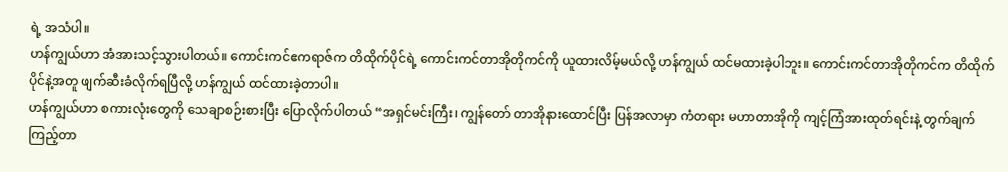ရဲ့ အသံပါ။
ဟန်ကျွယ်ဟာ အံအားသင့်သွားပါတယ်။ ကောင်းကင်ဧကရာဇ်က တိထိုက်ပိုင်ရဲ့ ကောင်းကင်တာအိုတိုကင်ကို ယူထားလိမ့်မယ်လို့ ဟန်ကျွယ် ထင်မထားခဲ့ပါဘူး။ ကောင်းကင်တာအိုတိုကင်က တိထိုက်ပိုင်နဲ့အတူ ဖျက်ဆီးခံလိုက်ရပြီလို့ ဟန်ကျွယ် ထင်ထားခဲ့တာပါ။
ဟန်ကျွယ်ဟာ စကားလုံးတွေကို သေချာစဉ်းစားပြီး ပြောလိုက်ပါတယ် “အရှင်မင်းကြီး၊ ကျွန်တော် တာအိုနားထောင်ပြီး ပြန်အလာမှာ ကံတရား မဟာတာအိုကို ကျင့်ကြံအားထုတ်ရင်းနဲ့ တွက်ချက်ကြည့်တာ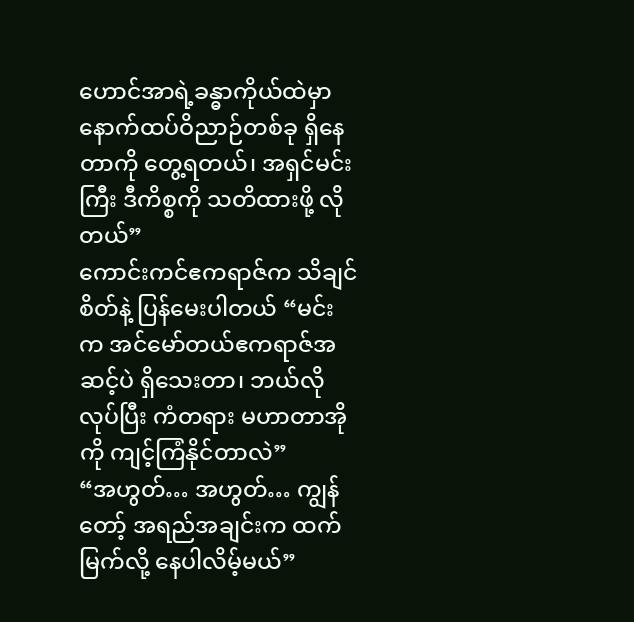ဟောင်အာရဲ့ခန္ဓာကိုယ်ထဲမှာ နောက်ထပ်ဝိညာဉ်တစ်ခု ရှိနေတာကို တွေ့ရတယ်၊ အရှင်မင်းကြီး ဒီကိစ္စကို သတိထားဖို့ လိုတယ်”
ကောင်းကင်ဧကရာဇ်က သိချင်စိတ်နဲ့ ပြန်မေးပါတယ် “မင်းက အင်မော်တယ်ဧကရာဇ်အဆင့်ပဲ ရှိသေးတာ၊ ဘယ်လိုလုပ်ပြီး ကံတရား မဟာတာအိုကို ကျင့်ကြံနိုင်တာလဲ”
“အဟွတ်… အဟွတ်… ကျွန်တော့် အရည်အချင်းက ထက်မြက်လို့ နေပါလိမ့်မယ်”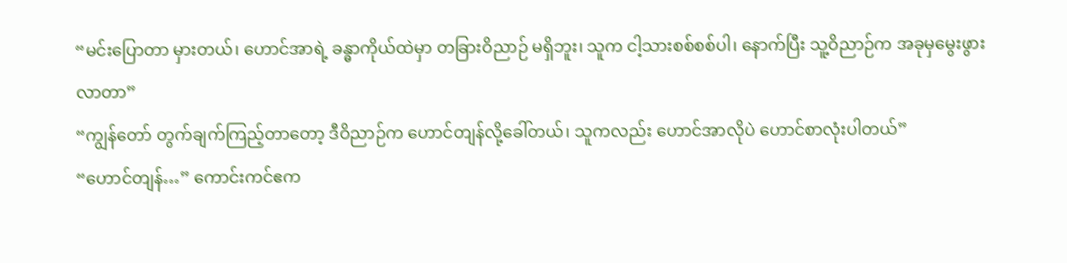“မင်းပြောတာ မှားတယ်၊ ဟောင်အာရဲ့ ခန္ဓာကိုယ်ထဲမှာ တခြားဝိညာဉ် မရှိဘူး၊ သူက ငါ့သားစစ်စစ်ပါ၊ နောက်ပြီး သူ့ဝိညာဉ်က အခုမှမွေးဖွားလာတာ”
“ကျွန်တော် တွက်ချက်ကြည့်တာတော့ ဒီဝိညာဉ်က ဟောင်တျန်လို့ခေါ်တယ်၊ သူကလည်း ဟောင်အာလိုပဲ ဟောင်စာလုံးပါတယ်”
“ဟောင်တျန်…” ကောင်းကင်ဧက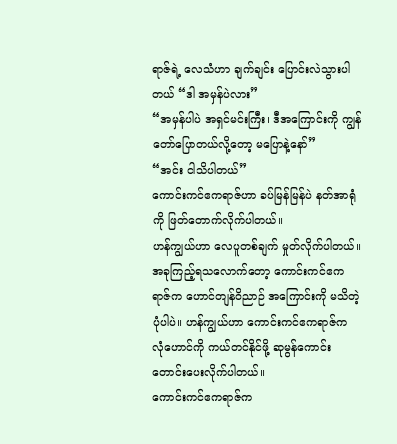ရာဇ်ရဲ့ လေသံဟာ ချက်ချင်း ပြောင်းလဲသွားပါတယ် “ဒါ အမှန်ပဲလား”
“အမှန်ပါပဲ အရှင်မင်းကြီး၊ ဒီအကြောင်းကို ကျွန်တော်ပြောတယ်လို့တော့ မပြောနဲ့နော်”
“အင်း ငါသိပါတယ်”
ကောင်းကင်ဧကရာဇ်ဟာ ခပ်မြန်မြန်ပဲ နတ်အာရုံကို ဖြတ်တောက်လိုက်ပါတယ်။
ဟန်ကျွယ်ဟာ လေပူတစ်ချက် မှုတ်လိုက်ပါတယ်။ အခုကြည့်ရသလောက်တော့ ကောင်းကင်ဧကရာဇ်က ဟောင်တျန်ဝိညာဉ် အကြောင်းကို မသိတဲ့ပုံပါပဲ။ ဟန်ကျွယ်ဟာ ကောင်းကင်ဧကရာဇ်က လုံဟောင်ကို ကယ်တင်နိုင်ဖို့ ဆုမွန်ကောင်း တောင်းပေးလိုက်ပါတယ်။
ကောင်းကင်ဧကရာဇ်က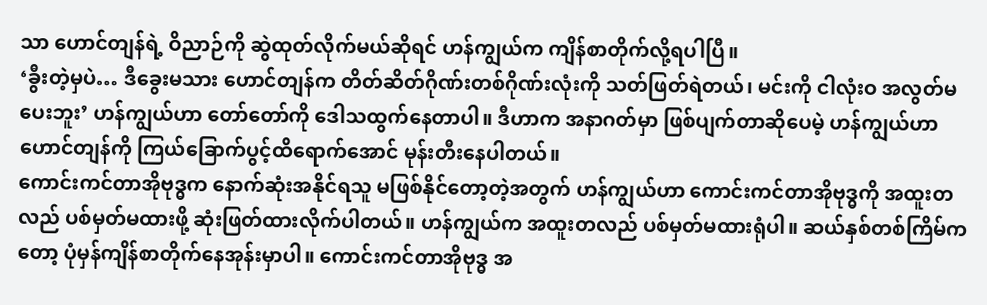သာ ဟောင်တျန်ရဲ့ ဝိညာဉ်ကို ဆွဲထုတ်လိုက်မယ်ဆိုရင် ဟန်ကျွယ်က ကျိန်စာတိုက်လို့ရပါပြီ။
‘ခွီးတဲ့မှပဲ… ဒီခွေးမသား ဟောင်တျန်က တိတ်ဆိတ်ဂိုဏ်းတစ်ဂိုဏ်းလုံးကို သတ်ဖြတ်ရဲတယ်၊ မင်းကို ငါလုံးဝ အလွတ်မပေးဘူး’ ဟန်ကျွယ်ဟာ တော်တော်ကို ဒေါသထွက်နေတာပါ။ ဒီဟာက အနာဂတ်မှာ ဖြစ်ပျက်တာဆိုပေမဲ့ ဟန်ကျွယ်ဟာ ဟောင်တျန်ကို ကြယ်ခြောက်ပွင့်ထိရောက်အောင် မုန်းတီးနေပါတယ်။
ကောင်းကင်တာအိုဗုဒ္ဓက နောက်ဆုံးအနိုင်ရသူ မဖြစ်နိုင်တော့တဲ့အတွက် ဟန်ကျွယ်ဟာ ကောင်းကင်တာအိုဗုဒ္ဓကို အထူးတလည် ပစ်မှတ်မထားဖို့ ဆုံးဖြတ်ထားလိုက်ပါတယ်။ ဟန်ကျွယ်က အထူးတလည် ပစ်မှတ်မထားရုံပါ။ ဆယ်နှစ်တစ်ကြိမ်ကတော့ ပုံမှန်ကျိန်စာတိုက်နေအုန်းမှာပါ။ ကောင်းကင်တာအိုဗုဒ္ဓ အ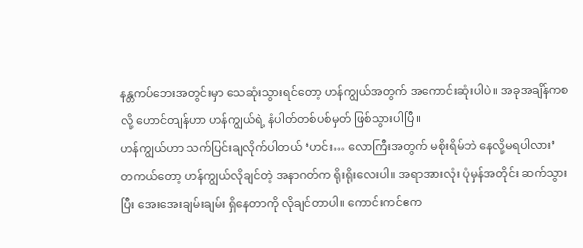နန္တကပ်ဘေးအတွင်းမှာ သေဆုံးသွားရင်တော့ ဟန်ကျွယ်အတွက် အကောင်းဆုံးပါပဲ။ အခုအချိန်ကစလို့ ဟောင်တျန်ဟာ ဟန်ကျွယ်ရဲ့ နံပါတ်တစ်ပစ်မှတ် ဖြစ်သွားပါပြီ။
ဟန်ကျွယ်ဟာ သက်ပြင်းချလိုက်ပါတယ် ‘ဟင်း… လောကြီးအတွက် မစိုးရိမ်ဘဲ နေလို့မရပါလား’
တကယ်တော့ ဟန်ကျွယ်လိုချင်တဲ့ အနာဂတ်က ရိုးရိုးလေးပါ။ အရာအားလုံး ပုံမှန်အတိုင်း ဆက်သွားပြီး အေးအေးချမ်းချမ်း ရှိနေတာကို လိုချင်တာပါ။ ကောင်းကင်ဧက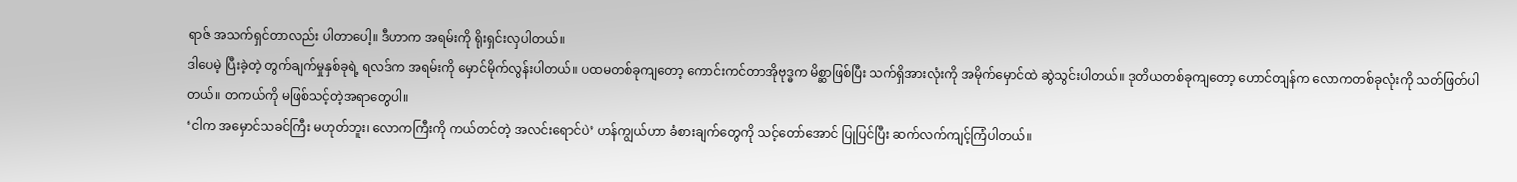ရာဇ် အသက်ရှင်တာလည်း ပါတာပေါ့။ ဒီဟာက အရမ်းကို ရိုးရှင်းလှပါတယ်။
ဒါပေမဲ့ ပြီးခဲ့တဲ့ တွက်ချက်မှုနှစ်ခုရဲ့ ရလဒ်က အရမ်းကို မှောင်မိုက်လွန်းပါတယ်။ ပထမတစ်ခုကျတော့ ကောင်းကင်တာအိုဗုဒ္ဓက မိစ္ဆာဖြစ်ပြီး သက်ရှိအားလုံးကို အမိုက်မှောင်ထဲ ဆွဲသွင်းပါတယ်။ ဒုတိယတစ်ခုကျတော့ ဟောင်တျန်က လောကတစ်ခုလုံးကို သတ်ဖြတ်ပါတယ်။ တကယ်ကို မဖြစ်သင့်တဲ့အရာတွေပါ။
‘ငါက အမှောင်သခင်ကြီး မဟုတ်ဘူး၊ လောကကြီးကို ကယ်တင်တဲ့ အလင်းရောင်ပဲ’ ဟန်ကျွယ်ဟာ ခံစားချက်တွေကို သင့်တော်အောင် ပြုပြင်ပြီး ဆက်လက်ကျင့်ကြံပါတယ်။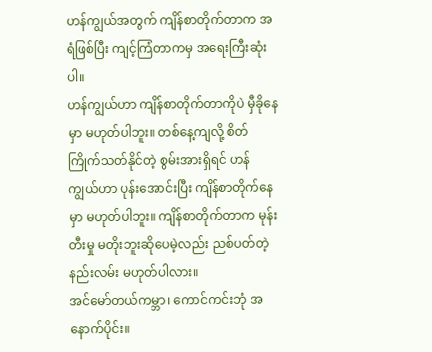ဟန်ကျွယ်အတွက် ကျိန်စာတိုက်တာက အရံဖြစ်ပြီး ကျင့်ကြံတာကမှ အရေးကြီးဆုံးပါ။
ဟန်ကျွယ်ဟာ ကျိန်စာတိုက်တာကိုပဲ မှီခိုနေမှာ မဟုတ်ပါဘူး။ တစ်နေ့ကျလို့ စိတ်ကြိုက်သတ်နိုင်တဲ့ စွမ်းအားရှိရင် ဟန်ကျွယ်ဟာ ပုန်းအောင်းပြီး ကျိန်စာတိုက်နေမှာ မဟုတ်ပါဘူး။ ကျိန်စာတိုက်တာက မုန်းတီးမှု မတိုးဘူးဆိုပေမဲ့လည်း ညစ်ပတ်တဲ့နည်းလမ်း မဟုတ်ပါလား။
အင်မော်တယ်ကမ္ဘာ၊ ကောင်ကင်းဘုံ အနောက်ပိုင်း။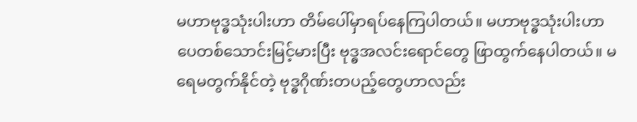မဟာဗုဒ္ဓသုံးပါးဟာ တိမ်ပေါ်မှာရပ်နေကြပါတယ်။ မဟာဗုဒ္ဓသုံးပါးဟာ ပေတစ်သောင်းမြင့်မားပြီး ဗုဒ္ဓအလင်းရောင်တွေ ဖြာထွက်နေပါတယ်။ မရေမတွက်နိုင်တဲ့ ဗုဒ္ဓဂိုဏ်းတပည့်တွေဟာလည်း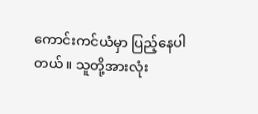ကောင်းကင်ယံမှာ ပြည့်နေပါတယ်။ သူတို့အားလုံး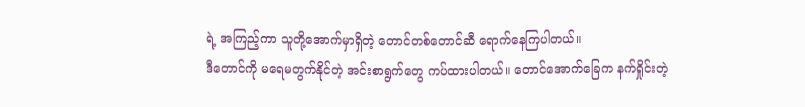ရဲ့ အကြည့်ကာ သူတို့အောက်မှာရှိတဲ့ တောင်တစ်တောင်ဆီ ရောက်နေကြပါတယ်။
ဒီတောင်ကို မရေမတွက်နိုင်တဲ့ အင်းစာရွက်တွေ ကပ်ထားပါတယ်။ တောင်အောက်ခြေက နက်ရှိုင်းတဲ့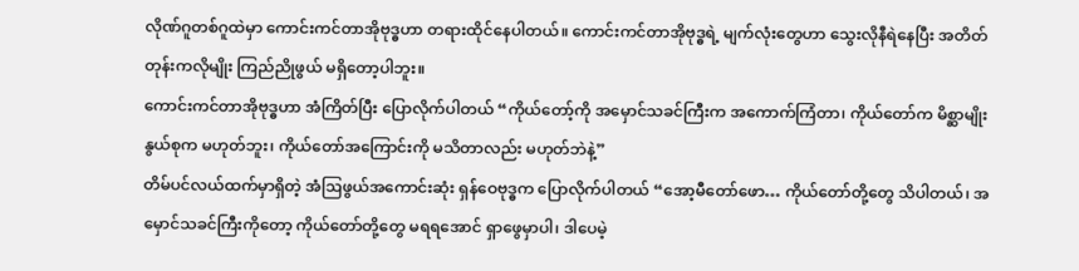လိုဏ်ဂူတစ်ဂူထဲမှာ ကောင်းကင်တာအိုဗုဒ္ဓဟာ တရားထိုင်နေပါတယ်။ ကောင်းကင်တာအိုဗုဒ္ဓရဲ့ မျက်လုံးတွေဟာ သွေးလိုနီရဲနေပြီး အတိတ်တုန်းကလိုမျိုး ကြည်ညိုဖွယ် မရှိတော့ပါဘူး။
ကောင်းကင်တာအိုဗုဒ္ဓဟာ အံကြိတ်ပြီး ပြောလိုက်ပါတယ် “ကိုယ်တော့်ကို အမှောင်သခင်ကြီးက အကောက်ကြံတာ၊ ကိုယ်တော်က မိစ္ဆာမျိုးနွယ်စုက မဟုတ်ဘူး၊ ကိုယ်တော်အကြောင်းကို မသိတာလည်း မဟုတ်ဘဲနဲ့”
တိမ်ပင်လယ်ထက်မှာရှိတဲ့ အံဩဖွယ်အကောင်းဆုံး ရှန်ဝေဗုဒ္ဓက ပြောလိုက်ပါတယ် “အော့မီတော်ဖော… ကိုယ်တော်တို့တွေ သိပါတယ်၊ အမှောင်သခင်ကြီးကိုတော့ ကိုယ်တော်တို့တွေ မရရအောင် ရှာဖွေမှာပါ၊ ဒါပေမဲ့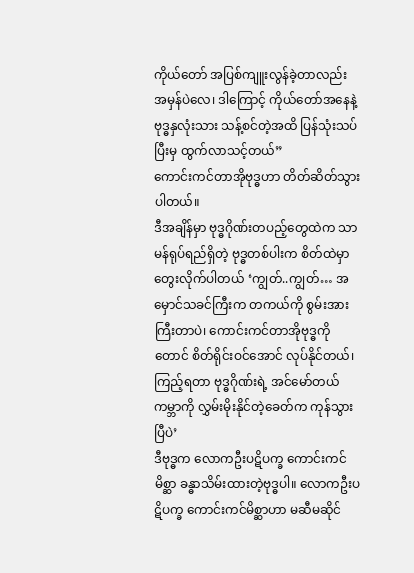ကိုယ်တော် အပြစ်ကျူးလွန်ခဲ့တာလည်း အမှန်ပဲလေ၊ ဒါကြောင့် ကိုယ်တော်အနေနဲ့ ဗုဒ္ဓနှလုံးသား သန့်စင်တဲ့အထိ ပြန်သုံးသပ်ပြီးမှ ထွက်လာသင့်တယ်”
ကောင်းကင်တာအိုဗုဒ္ဓဟာ တိတ်ဆိတ်သွားပါတယ်။
ဒီအချိန်မှာ ဗုဒ္ဓဂိုဏ်းတပည့်တွေထဲက သာမန်ရုပ်ရည်ရှိတဲ့ ဗုဒ္ဓတစ်ပါးက စိတ်ထဲမှာ တွေးလိုက်ပါတယ် ‘ကျွတ်..ကျွတ်… အမှောင်သခင်ကြီးက တကယ်ကို စွမ်းအားကြီးတာပဲ၊ ကောင်းကင်တာအိုဗုဒ္ဓကိုတောင် စိတ်ရိုင်းဝင်အောင် လုပ်နိုင်တယ်၊ ကြည့်ရတာ ဗုဒ္ဓဂိုဏ်းရဲ့ အင်မော်တယ်ကမ္ဘာကို လွှမ်းမိုးနိုင်တဲ့ခေတ်က ကုန်သွားပြီပဲ’
ဒီဗုဒ္ဓက လောကဦးပဋိပက္ခ ကောင်းကင်မိစ္ဆာ ခန္ဓာသိမ်းထားတဲ့ဗုဒ္ဓပါ။ လောကဦးပဋိပက္ခ ကောင်းကင်မိစ္ဆာဟာ မဆီမဆိုင်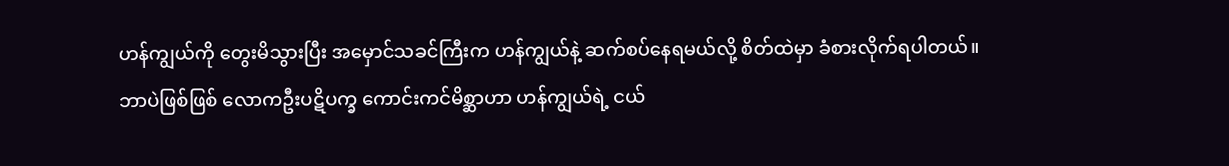ဟန်ကျွယ်ကို တွေးမိသွားပြီး အမှောင်သခင်ကြီးက ဟန်ကျွယ်နဲ့ ဆက်စပ်နေရမယ်လို့ စိတ်ထဲမှာ ခံစားလိုက်ရပါတယ်။
ဘာပဲဖြစ်ဖြစ် လောကဦးပဋိပက္ခ ကောင်းကင်မိစ္ဆာဟာ ဟန်ကျွယ်ရဲ့ ငယ်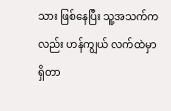သား ဖြစ်နေပြီး သူ့အသက်ကလည်း ဟန်ကျွယ် လက်ထဲမှာရှိတာ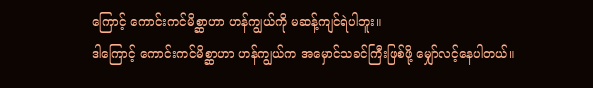ကြောင့် ကောင်းကင်မိစ္ဆာဟာ ဟန်ကျွယ်ကို မဆန့်ကျင်ရဲပါဘူး။
ဒါကြောင့် ကောင်းကင်မိစ္ဆာဟာ ဟန်ကျွယ်က အမှောင်သခင်ကြီးဖြစ်ဖို့ မျှော်လင့်နေပါတယ်။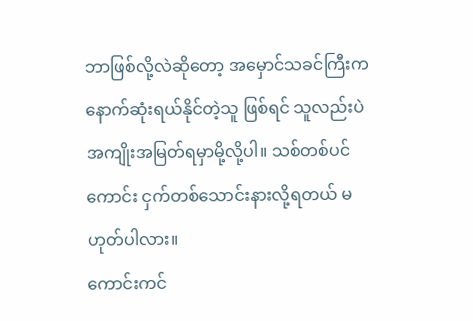ဘာဖြစ်လို့လဲဆိုတော့ အမှောင်သခင်ကြီးက နောက်ဆုံးရယ်နိုင်တဲ့သူ ဖြစ်ရင် သူလည်းပဲ အကျိုးအမြတ်ရမှာမို့လို့ပါ။ သစ်တစ်ပင်ကောင်း ငှက်တစ်သောင်းနားလို့ရတယ် မဟုတ်ပါလား။
ကောင်းကင်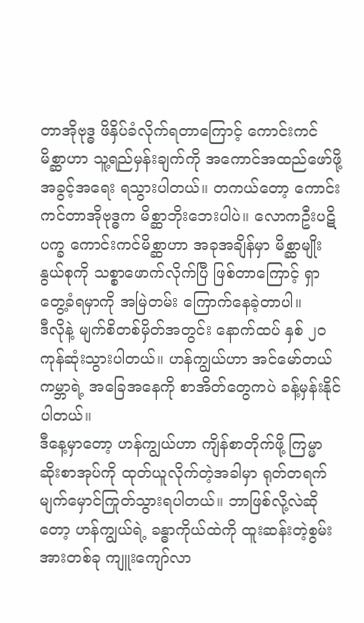တာအိုဗုဒ္ဓ ဖိနှိပ်ခံလိုက်ရတာကြောင့် ကောင်းကင်မိစ္ဆာဟာ သူ့ရည်မှန်းချက်ကို အကောင်အထည်ဖော်ဖို့ အခွင့်အရေး ရသွားပါတယ်။ တကယ်တော့ ကောင်းကင်တာအိုဗုဒ္ဓက မိစ္ဆာဘိုးဘေးပါပဲ။ လောကဦးပဋိပက္ခ ကောင်းကင်မိစ္ဆာဟာ အခုအချိန်မှာ မိစ္ဆာမျိုးနွယ်စုကို သစ္စာဖောက်လိုက်ပြီ ဖြစ်တာကြောင့် ရှာတွေ့ခံရမှာကို အမြဲတမ်း ကြောက်နေခဲ့တာပါ။
ဒီလိုနဲ့ မျက်စိတစ်မှိတ်အတွင်း နောက်ထပ် နှစ် ၂၀ ကုန်ဆုံးသွားပါတယ်။ ဟန်ကျွယ်ဟာ အင်မော်တယ်ကမ္ဘာရဲ့ အခြေအနေကို စာအိတ်တွေကပဲ ခန့်မှန်းနိုင်ပါတယ်။
ဒီနေ့မှာတော့ ဟန်ကျွယ်ဟာ ကျိန်စာတိုက်ဖို့ ကြမ္မာဆိုးစာအုပ်ကို ထုတ်ယူလိုက်တဲ့အခါမှာ ရုတ်တရက် မျက်မှောင်ကြုတ်သွားရပါတယ်။ ဘာဖြစ်လို့လဲဆိုတော့ ဟန်ကျွယ်ရဲ့ ခန္ဓာကိုယ်ထဲကို ထူးဆန်းတဲ့စွမ်းအားတစ်ခု ကျူးကျော်လာ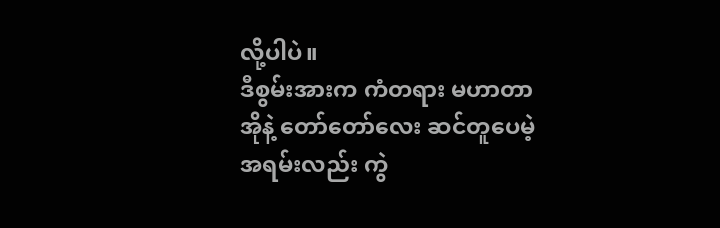လို့ပါပဲ။
ဒီစွမ်းအားက ကံတရား မဟာတာအိုနဲ့ တော်တော်လေး ဆင်တူပေမဲ့ အရမ်းလည်း ကွဲ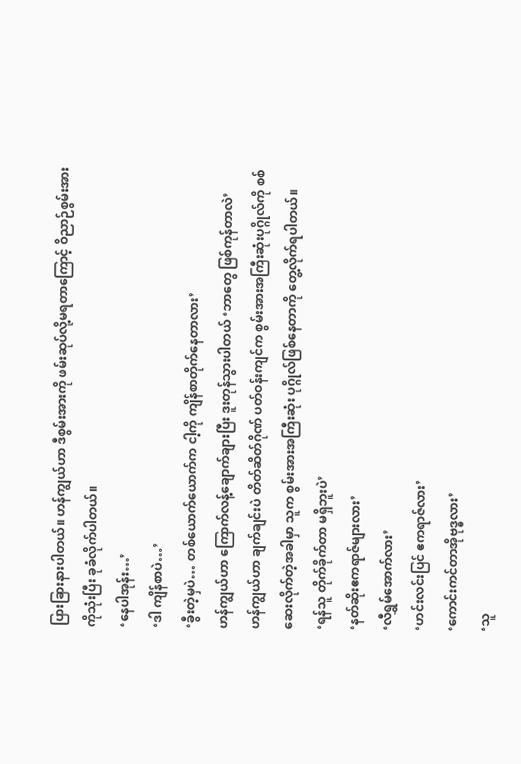ပြားခြားနားပါတယ်။ ဟန်ကျွယ်ဟာ ဒီစွမ်းအားကို ဖမ်းဆုပ်လို့မရတာကြောင့် ဝိညာဉ်စွမ်းအားကိုသုံးပြီး ခုခံလိုက်ပါတယ်။
‘နေပါအုန်း…’
‘ဒါ ကျိန်စာပဲ…’
‘ခွီးတဲ့မှပဲ… တစ်ယောက်ယောက်က ငါ့ကို ကျိန်စာတိုက်နေတာလား’
ဟန်ကျွယ်ဟာ ကြောက်လန့်ချောက်ချားပြီး ဒူးတုန်သွားပါတယ် ‘ဘာတွေ ဖြစ်ကုန်တာလဲ’
ဟန်ကျွယ်ဟာ ချက်ချင်းပဲ တိတ်ဆိတ်ဂိုဏ် ပတ်ဝန်းကျင်က စွမ်းအားအကြီးဆုံးပုဂ္ဂိုလ်ကို စစ်ဆေးလိုက်တဲ့အခါမှာ သူက စွမ်းအားအကြီးဆုံး ပုဂ္ဂိုလ်ဖြစ်နေတာကို တွေ့လိုက်ရပါတယ်။
‘ရန်သူ တိုက်ခိုက်တာ မရှိဘူးပဲ’
‘နတ်ဆိုးဧကရာဇ်များလား’
‘လီရွှမ်အောက်လား’
‘ဟင်းလင်းပြင် ဧကရာဇ်လား’
‘ကောင်းကင်တာအိုဗုဒ္ဓလား’
‘သူ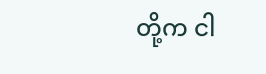တို့က ငါ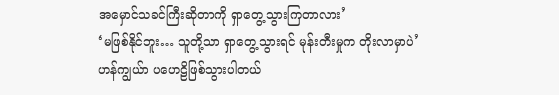အမှောင်သခင်ကြီးဆိုတာကို ရှာတွေ့သွားကြတာလား’
‘မဖြစ်နိုင်ဘူး… သူတို့သာ ရှာတွေ့သွားရင် မုန်းတီးမှုက တိုးလာမှာပဲ’
ဟန်ကျွယ်ာ ပဟေဠိဖြစ်သွားပါတယ်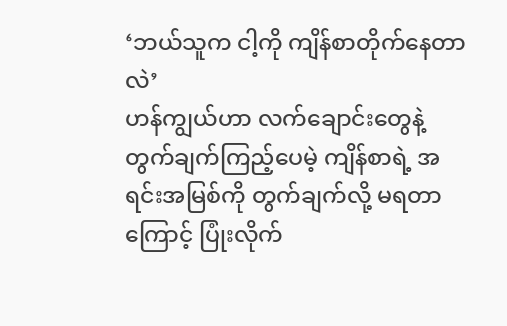‘ဘယ်သူက ငါ့ကို ကျိန်စာတိုက်နေတာလဲ’
ဟန်ကျွယ်ဟာ လက်ချောင်းတွေနဲ့ တွက်ချက်ကြည့်ပေမဲ့ ကျိန်စာရဲ့ အရင်းအမြစ်ကို တွက်ချက်လို့ မရတာကြောင့် ပြုံးလိုက်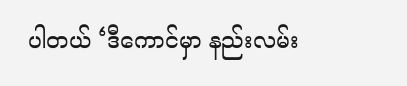ပါတယ် ‘ဒီကောင်မှာ နည်းလမ်း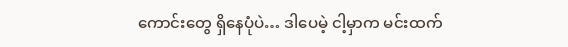ကောင်းတွေ ရှိနေပုံပဲ… ဒါပေမဲ့ ငါ့မှာက မင်းထက်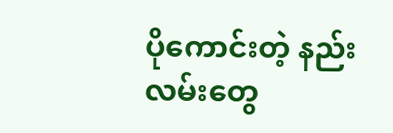ပိုကောင်းတဲ့ နည်းလမ်းတွေ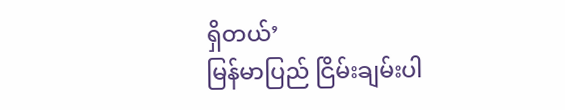ရှိတယ်’
မြန်မာပြည် ငြိမ်းချမ်းပါ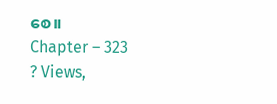စေ။
Chapter – 323
? Views,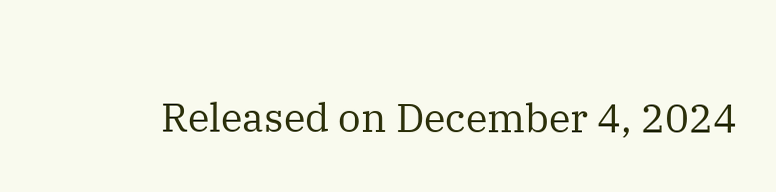Released on December 4, 2024